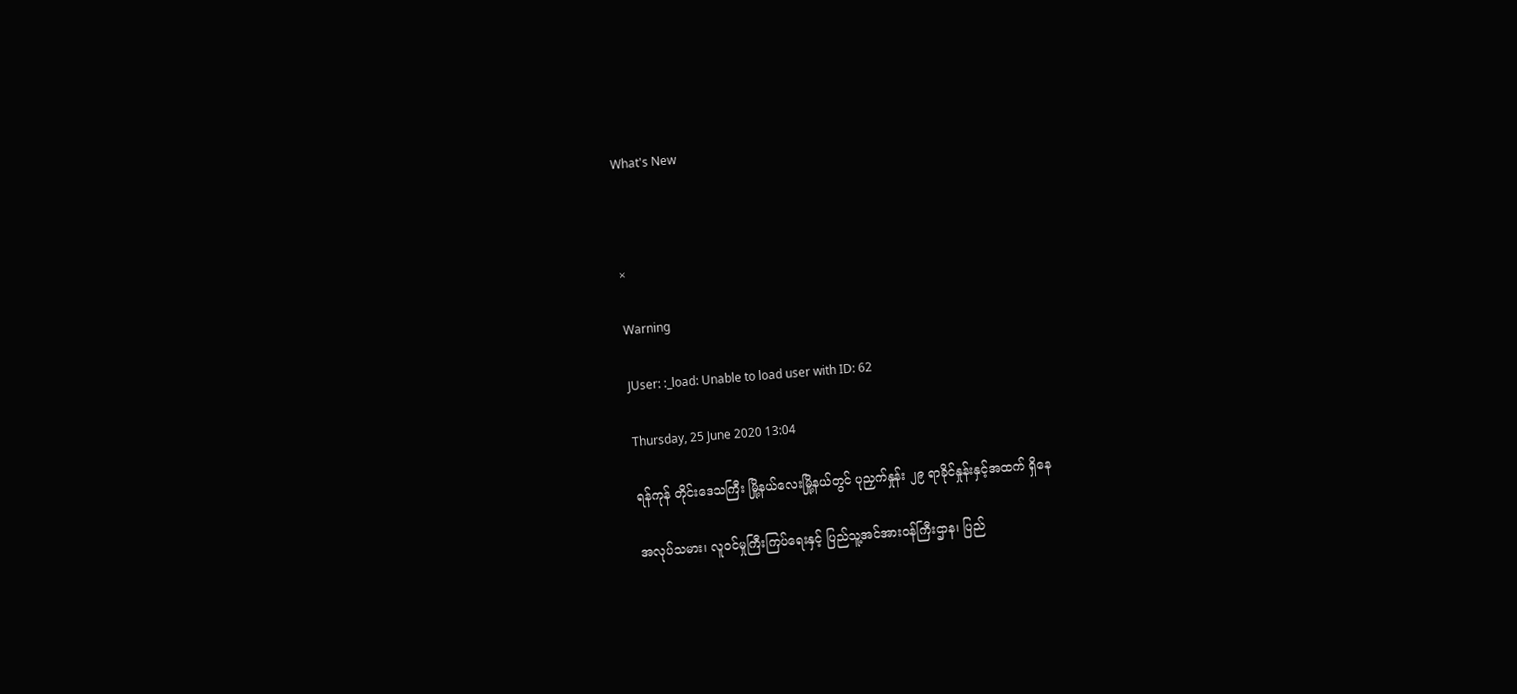What's New



×

Warning

JUser: :_load: Unable to load user with ID: 62

Thursday, 25 June 2020 13:04

ရန်ကုန် တိုင်းဒေသကြီး မြို့နယ်လေးမြို့နယ်တွင် ပုညှက်နှုန်း ၂၉ ရာခိုင်နှုန်းနှင့်အထက် ရှိနေ

အလုပ်သမား၊ လူဝင်မှုကြီးကြပ်ရေးနှင့် ပြည်သူ့အင်အားဝန်ကြီးဌာန၊ ပြည်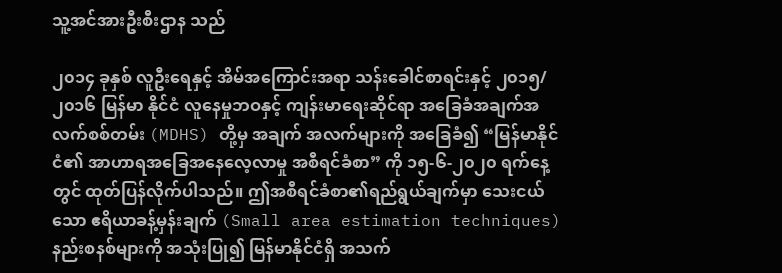သူ့အင်အားဦးစီးဌာန သည်

၂၀၁၄ ခုနှစ် လူဦးရေနှင့် အိမ်အကြောင်းအရာ သန်းခေါင်စာရင်းနှင့် ၂၀၁၅/၂၀၁၆ မြန်မာ နိုင်ငံ လူနေမှုဘဝနှင့် ကျန်းမာရေးဆိုင်ရာ အခြေခံအချက်အလက်စစ်တမ်း (MDHS) တို့မှ အချက် အလက်များကို အခြေခံ၍ “မြန်မာနိုင်ငံ၏ အာဟာရအခြေအနေလေ့လာမှု အစီရင်ခံစာ” ကို ၁၅-၆-၂၀၂၀ ရက်နေ့တွင် ထုတ်ပြန်လိုက်ပါသည်။ ဤအစီရင်ခံစာ၏ရည်ရွယ်ချက်မှာ သေးငယ်သော ဧရိယာခန့်မှန်းချက် (Small area estimation techniques) နည်းစနစ်များကို အသုံးပြု၍ မြန်မာနိုင်ငံရှိ အသက်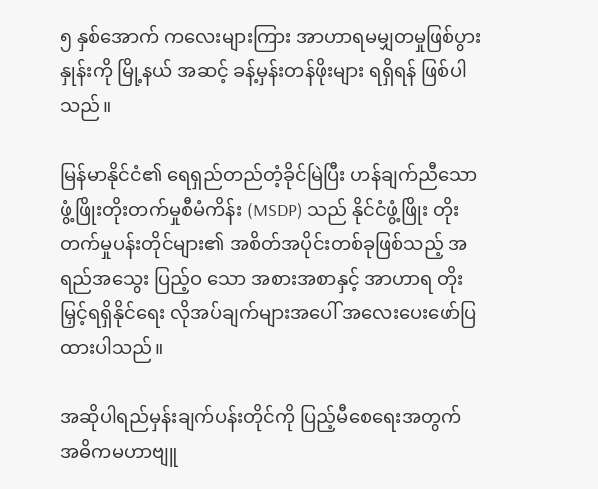၅ နှစ်အောက် ကလေးများကြား အာဟာရမမျှတမှုဖြစ်ပွားနှုန်းကို မြို့နယ် အဆင့် ခန့်မှန်းတန်ဖိုးများ ရရှိရန် ဖြစ်ပါသည်။

မြန်မာနိုင်ငံ၏ ရေရှည်တည်တံ့ခိုင်မြဲပြီး ဟန်ချက်ညီသော ဖွံ့ဖြိုးတိုးတက်မှုစီမံကိန်း (MSDP) သည် နိုင်ငံဖွံ့ဖြိုး တိုးတက်မှုပန်းတိုင်များ၏ အစိတ်အပိုင်းတစ်ခုဖြစ်သည့် အရည်အသွေး ပြည့်ဝ သော အစားအစာနှင့် အာဟာရ တိုးမြှင့်ရရှိနိုင်ရေး လိုအပ်ချက်များအပေါ် အလေးပေးဖော်ပြ ထားပါသည်။

အဆိုပါရည်မှန်းချက်ပန်းတိုင်ကို ပြည့်မီစေရေးအတွက် အဓိကမဟာဗျူ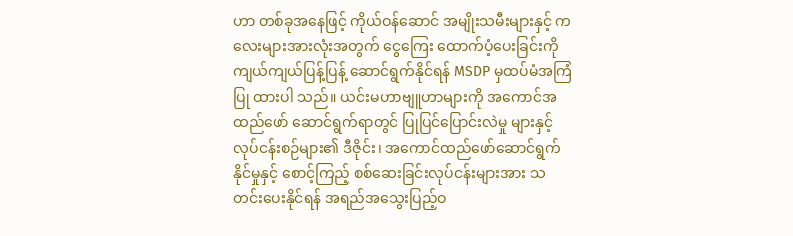ဟာ တစ်ခုအနေဖြင့် ကိုယ်ဝန်ဆောင် အမျိုးသမီးများနှင့် ကလေးများအားလုံးအတွက် ငွေကြေး ထောက်ပံ့ပေးခြင်းကို ကျယ်ကျယ်ပြန့်ပြန့် ဆောင်ရွက်နိုင်ရန် MSDP မှထပ်မံအကြံပြု ထားပါ သည်။ ယင်းမဟာဗျူဟာများကို အကောင်အထည်ဖော် ဆောင်ရွက်ရာတွင် ပြုပြင်ပြောင်းလဲမှု များနှင့် လုပ်ငန်းစဉ်များ၏ ဒီဇိုင်း၊ အကောင်ထည်ဖော်ဆောင်ရွက်နိုင်မှုနှင့် စောင့်ကြည့် စစ်ဆေးခြင်းလုပ်ငန်းများအား သတင်းပေးနိုင်ရန် အရည်အသွေးပြည့်ဝ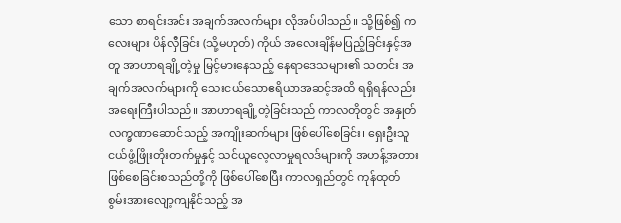သော စာရင်းအင်း အချက်အလက်များ လိုအပ်ပါသည်။ သို့ဖြစ်၍ ကလေးများ ပိန်လှီခြင်း (သို့မဟုတ်) ကိုယ် အလေးချိန်မပြည့်ခြင်းနှင့်အတူ အာဟာရချို့တဲ့မှု မြင့်မားနေသည့် နေရာဒေသများ၏ သတင်း အချက်အလက်များကို သေးငယ်သောဧရိယာအဆင့်အထိ ရရှိရန်လည်း အရေးကြီးပါသည်။ အာဟာရချို့တဲ့ခြင်းသည် ကာလတိုတွင် အနှုတ်လက္ခဏာဆောင်သည့် အကျိုးဆက်များ ဖြစ်ပေါ်စေခြင်း၊ ရှေးဦးသူငယ်ဖွံ့ဖြိုးတိုးတက်မှုနှင့် သင်ယူလေ့လာမှုရလဒ်များကို အဟန့်အတား ဖြစ်စေခြင်းစသည်တို့ကို ဖြစ်ပေါ်စေပြီး ကာလရှည်တွင် ကုန်ထုတ်စွမ်းအားလျော့ကျနိုင်သည့် အ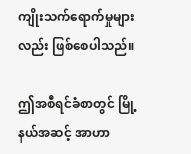ကျိုးသက်ရောက်မှုများလည်း ဖြစ်စေပါသည်။

ဤအစီရင်ခံစာတွင် မြို့နယ်အဆင့် အာဟာ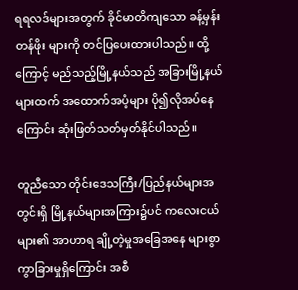ရရလဒ်များအတွက် ခိုင်မာတိကျသော ခန့်မှန်းတန်ဖိုး များကို တင်ပြပေးထားပါသည်။ ထို့ကြောင့် မည်သည့်မြို့နယ်သည် အခြားမြို့နယ်များထက် အထောက်အပံ့များ ပို၍လိုအပ်နေကြောင်း ဆုံးဖြတ်သတ်မှတ်နိုင်ပါသည်။

တူညီသော တိုင်းဒေသကြီး/ပြည်နယ်များအတွင်းရှိ မြို့နယ်များအကြား၌ပင် ကလေးငယ်များ၏ အာဟာရ ချို့တဲ့မှုအခြေအနေ များစွာကွာခြားမှုရှိကြောင်း အစီ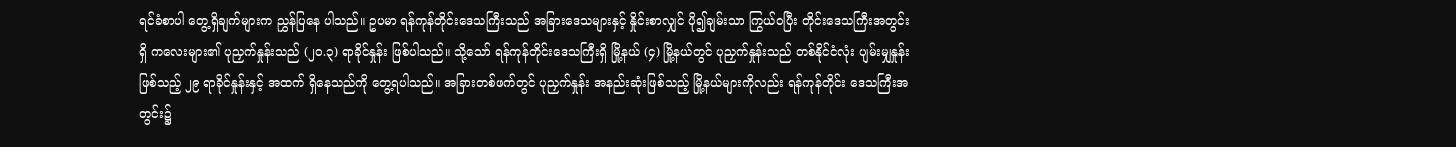ရင်ခံစာပါ တွေ့ရှိချက်များက ညွှန်ပြနေ ပါသည်။ ဥပမာ ရန်ကုန်တိုင်းဒေသကြီးသည် အခြားဒေသများနှင့် နှိုင်းစာလျှင် ပို၍ချမ်းသာ ကြွယ်ဝပြီး တိုင်းဒေသကြီးအတွင်းရှိ ကလေးများ၏ ပုညှက်နှုန်းသည် (၂၀.၃) ရာခိုင်နှုန်း ဖြစ်ပါသည်။ သို့သော် ရန်ကုန်တိုင်းဒေသကြီးရှိ မြို့နယ် (၄) မြို့နယ်တွင် ပုညှက်နှုန်းသည် တစ်နိုင်ငံလုံး ပျမ်းမျှနှုန်းဖြစ်သည့် ၂၉ ရာခိုင်နှုန်းနှင့် အထက် ရှိနေသည်ကို တွေ့ရပါသည်။ အခြားတစ်ဖက်တွင် ပုညှက်နှုန်း အနည်းဆုံးဖြစ်သည့် မြို့နယ်များကိုလည်း ရန်ကုန်တိုင်း ဒေသကြီးအတွင်း၌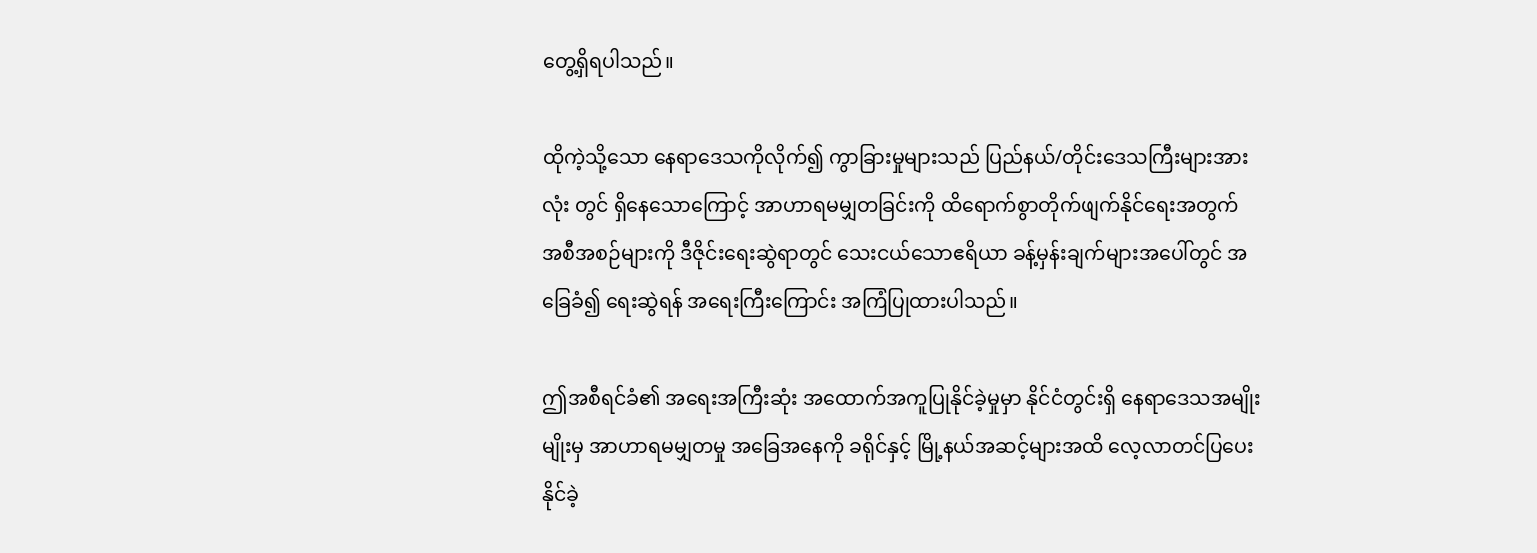တွေ့ရှိရပါသည်။

ထိုကဲ့သို့သော နေရာဒေသကိုလိုက်၍ ကွာခြားမှုများသည် ပြည်နယ်/တိုင်းဒေသကြီးများအားလုံး တွင် ရှိနေသောကြောင့် အာဟာရမမျှတခြင်းကို ထိရောက်စွာတိုက်ဖျက်နိုင်ရေးအတွက် အစီအစဉ်များကို ဒီဇိုင်းရေးဆွဲရာတွင် သေးငယ်သောဧရိယာ ခန့်မှန်းချက်များအပေါ်တွင် အခြေခံ၍ ရေးဆွဲရန် အရေးကြီးကြောင်း အကြံပြုထားပါသည်။

ဤအစီရင်ခံ၏ အရေးအကြီးဆုံး အထောက်အကူပြုနိုင်ခဲ့မှုမှာ နိုင်ငံတွင်းရှိ နေရာဒေသအမျိုးမျိုးမှ အာဟာရမမျှတမှု အခြေအနေကို ခရိုင်နှင့် မြို့နယ်အဆင့်များအထိ လေ့လာတင်ပြပေးနိုင်ခဲ့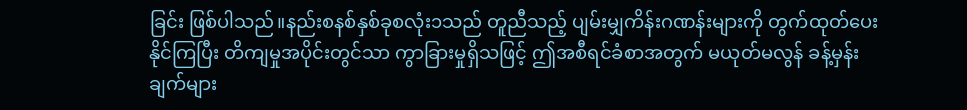ခြင်း ဖြစ်ပါသည်။နည်းစနစ်နှစ်ခုစလုံး၁သည် တူညီသည့် ပျမ်းမျှကိန်းဂဏန်းများကို တွက်ထုတ်ပေးနိုင်ကြပြီး တိကျမှုအပိုင်းတွင်သာ ကွာခြားမှုရှိသဖြင့် ဤအစီရင်ခံစာအတွက် မယုတ်မလွန် ခန့်မှန်းချက်များ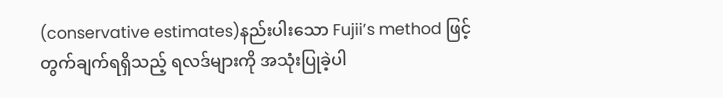(conservative estimates)နည်းပါးသော Fujii’s method ဖြင့် တွက်ချက်ရရှိသည့် ရလဒ်များကို အသုံးပြုခဲ့ပါ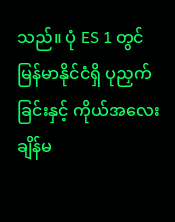သည်။ ပုံ ES 1 တွင် မြန်မာနိုင်ငံရှိ ပုညှက်ခြင်းနှင့် ကိုယ်အလေးချိန်မ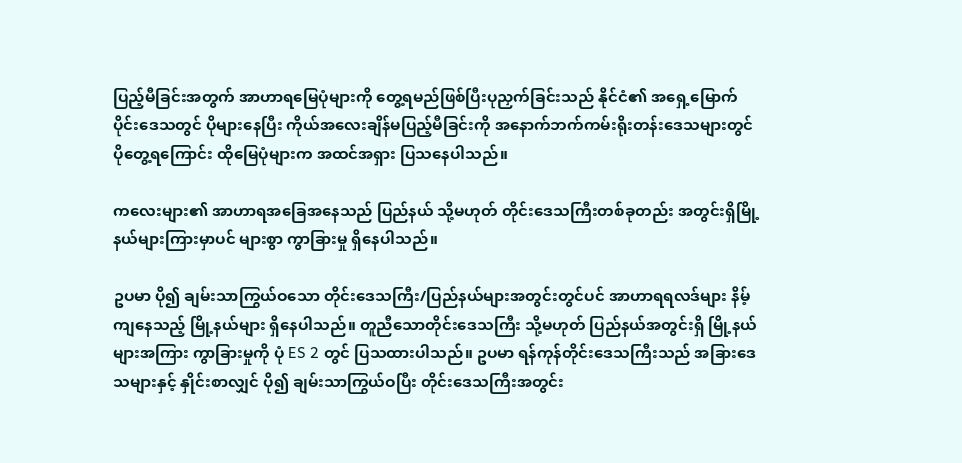ပြည့်မီခြင်းအတွက် အာဟာရမြေပုံများကို တွေ့ရမည်ဖြစ်ပြီးပုညှက်ခြင်းသည် နိုင်ငံ၏ အရှေ့မြောက်ပိုင်းဒေသတွင် ပိုများနေပြီး ကိုယ်အလေးချိန်မပြည့်မီခြင်းကို အနောက်ဘက်ကမ်းရိုးတန်းဒေသများတွင် ပိုတွေ့ရကြောင်း ထိုမြေပုံများက အထင်အရှား ပြသနေပါသည်။

ကလေးများ၏ အာဟာရအခြေအနေသည် ပြည်နယ် သို့မဟုတ် တိုင်းဒေသကြီးတစ်ခုတည်း အတွင်းရှိမြို့နယ်များကြားမှာပင် များစွာ ကွာခြားမှု ရှိနေပါသည်။

ဥပမာ ပို၍ ချမ်းသာကြွယ်ဝသော တိုင်းဒေသကြီး/ပြည်နယ်များအတွင်းတွင်ပင် အာဟာရရလဒ်များ နိမ့်ကျနေသည့် မြို့နယ်များ ရှိနေပါသည်။ တူညီသောတိုင်းဒေသကြီး သို့မဟုတ် ပြည်နယ်အတွင်းရှိ မြို့နယ်များအကြား ကွာခြားမှုကို ပုံ ES 2 တွင် ပြသထားပါသည်။ ဥပမာ ရန်ကုန်တိုင်းဒေသကြီးသည် အခြားဒေသများနှင့် နှိုင်းစာလျှင် ပို၍ ချမ်းသာကြွယ်ဝပြီး တိုင်းဒေသကြီးအတွင်း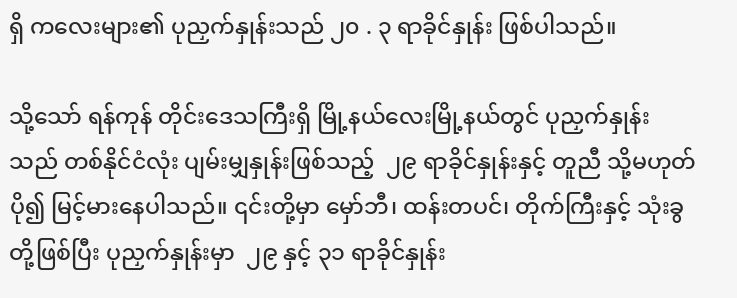ရှိ ကလေးများ၏ ပုညှက်နှုန်းသည် ၂၀ . ၃ ရာခိုင်နှုန်း ဖြစ်ပါသည်။

သို့သော် ရန်ကုန် တိုင်းဒေသကြီးရှိ မြို့နယ်လေးမြို့နယ်တွင် ပုညှက်နှုန်းသည် တစ်နိုင်ငံလုံး ပျမ်းမျှနှုန်းဖြစ်သည့်  ၂၉ ရာခိုင်နှုန်းနှင့် တူညီ သို့မဟုတ် ပို၍ မြင့်မားနေပါသည်။ ၎င်းတို့မှာ မှော်ဘီ၊ ထန်းတပင်၊ တိုက်ကြီးနှင့် သုံးခွတို့ဖြစ်ပြီး ပုညှက်နှုန်းမှာ  ၂၉ နှင့် ၃၁ ရာခိုင်နှုန်း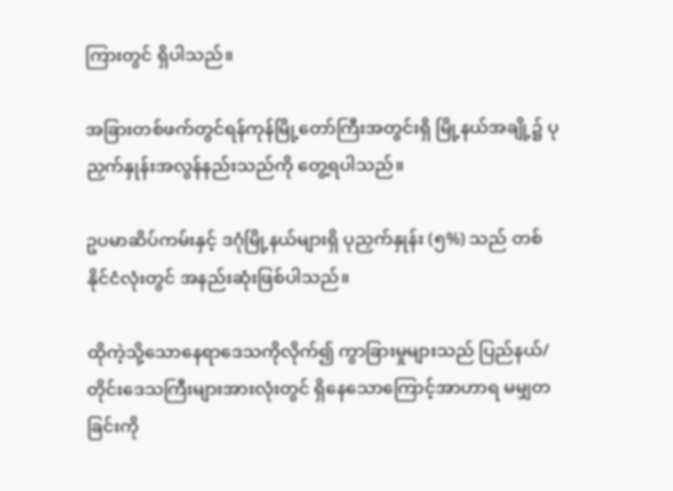ကြားတွင် ရှိပါသည်။

အခြားတစ်ဖက်တွင်ရန်ကုန်မြို့တော်ကြီးအတွင်းရှိ မြို့နယ်အချို့၌ ပုညှက်နှုန်းအလွန်နည်းသည်ကို တွေ့ရပါသည်။

ဥပမာဆိပ်ကမ်းနှင့် ဒဂုံမြို့နယ်များရှိ ပုညှက်နှုန်း (၅%) သည် တစ်နိုင်ငံလုံးတွင် အနည်းဆုံးဖြစ်ပါသည်။

ထိုကဲ့သို့သောနေရာဒေသကိုလိုက်၍ ကွာခြားမှုများသည် ပြည်နယ်/တိုင်းဒေသကြီးများအားလုံးတွင် ရှိနေသောကြောင့်အာဟာရ မမျှတခြင်းကို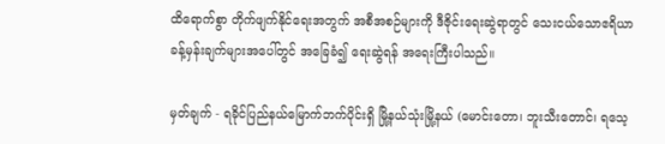ထိရောက်စွာ တိုက်ဖျက်နိုင်ရေးအတွက် အစီအစဉ်များကို ဒီဇိုင်းရေးဆွဲရာတွင် သေးငယ်သောဧရိယာ ခန့်မှန်းချက်များအပေါ်တွင် အခြေခံ၍ ရေးဆွဲရန် အရေးကြီးပါသည်။

မှတ်ချက် - ရခိုင်ပြည်နယ်မြောက်ဘက်ပိုင်းရှိ မြို့နယ်သုံးမြို့နယ် (မောင်းတော၊ ဘူးသီးတောင်၊ ရသေ့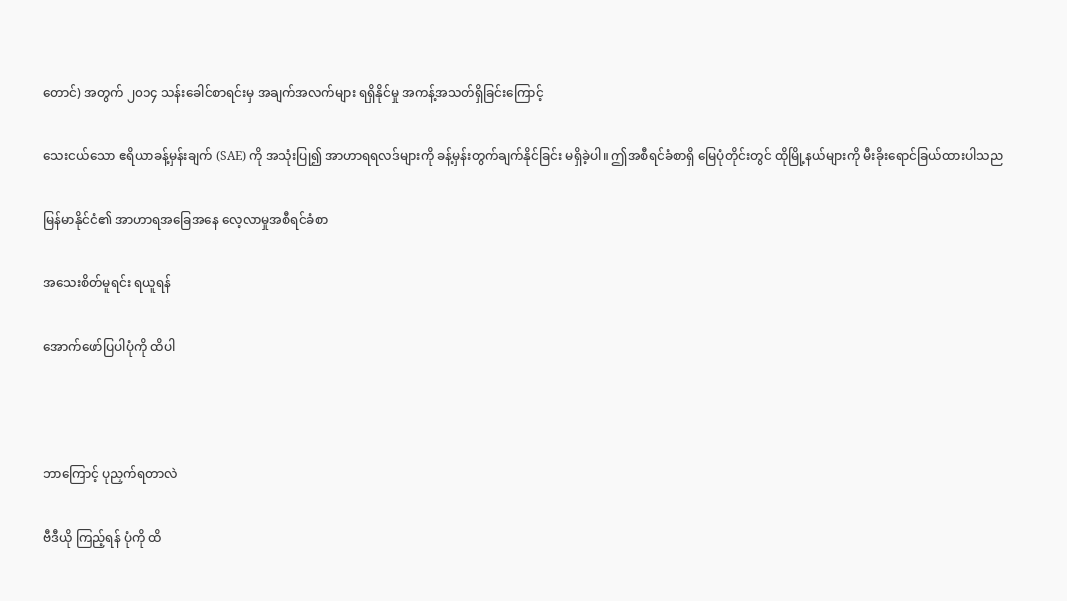တောင်) အတွက် ၂၀၁၄ သန်းခေါင်စာရင်းမှ အချက်အလက်များ ရရှိနိုင်မှု အကန့်အသတ်ရှိခြင်းကြောင့်

သေးငယ်သော ဧရိယာခန့်မှန်းချက် (SAE) ကို အသုံးပြု၍ အာဟာရရလဒ်များကို ခန့်မှန်းတွက်ချက်နိုင်ခြင်း မရှိခဲ့ပါ။ ဤအစီရင်ခံစာရှိ မြေပုံတိုင်းတွင် ထိုမြို့နယ်များကို မီးခိုးရောင်ခြယ်ထားပါသည

မြန်မာနိုင်ငံ၏ အာဟာရအခြေအနေ လေ့လာမှုအစီရင်ခံစာ

အသေးစိတ်မူရင်း ရယူရန်

အောက်ဖော်ပြပါပုံကို ထိပါ



ဘာကြောင့် ပုညှက်ရတာလဲ

ဗီဒီယို ကြည့်ရန် ပုံကို ထိ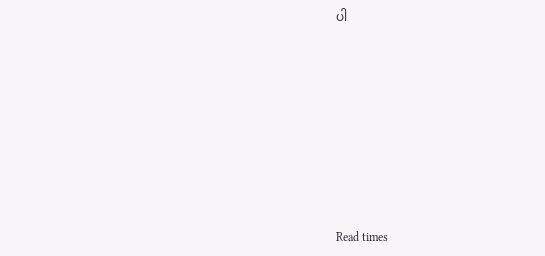ပါ











Read times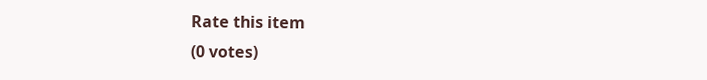Rate this item
(0 votes)